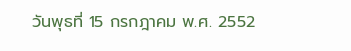วันพุธที่ 15 กรกฎาคม พ.ศ. 2552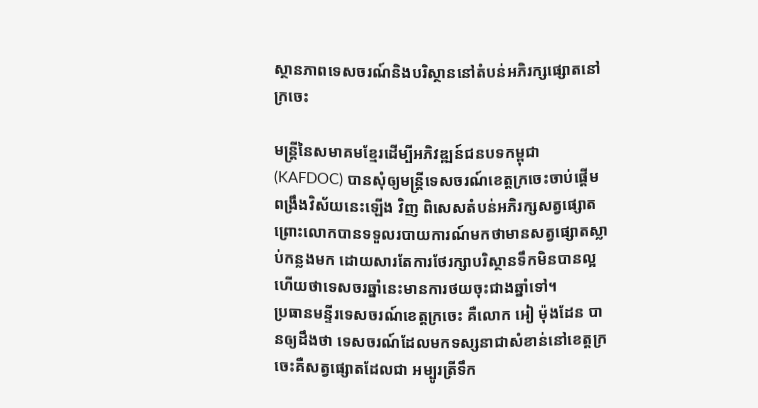ស្ថានភាពទេសចរណ៍និងបរិស្ថាននៅតំបន់អភិរក្សផ្សោតនៅក្រចេះ

មន្ត្រីនៃសមាគមខ្មែរដើម្បីអភិវឌ្ឍន៍ជនបទកម្ពុជា (KAFDOC) បានសុំឲ្យមន្រ្តីទេសចរណ៍ខេត្តក្រចេះចាប់ផ្តើមពង្រឹងវិស័យនេះឡើង វិញ ពិសេសតំបន់អភិរក្សសត្វផ្សោត ព្រោះលោកបានទទួលរបាយការណ៍មកថាមានសត្វផ្សោតស្លាប់កន្លងមក ដោយសារតែការថែរក្សាបរិស្ថានទឹកមិនបានល្អ ហើយថាទេសចរឆ្នាំនេះមានការថយចុះជាងឆ្នាំទៅ។
ប្រធានមន្ទីរទេសចរណ៍ខេត្តក្រចេះ គឺលោក អៀ ម៉ុងដែន បានឲ្យដឹងថា ទេសចរណ៍ដែលមកទស្សនាជាសំខាន់នៅខេត្តក្រចេះគឺសត្វផ្សោតដែលជា អម្បូរត្រីទឹក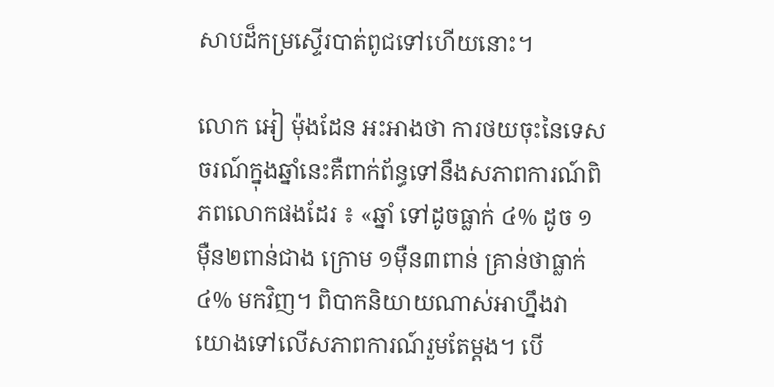សាបដ៏កម្រស្ទើរបាត់ពូជទៅហើយនោះ។

លោក អៀ ម៉ុងដែន អះអាងថា ការថយចុះនៃទេសចរណ៍ក្នុងឆ្នាំនេះគឺពាក់ព័ន្ធទៅនឹងសភាពការណ៍ពិភពលោកផងដែរ ៖ «ឆ្នាំ ទៅដូចធ្លាក់ ៤% ដូច ១ម៉ឺន២ពាន់ជាង ក្រោម ១ម៉ឺន៣ពាន់ គ្រាន់ថាធ្លាក់ ៤% មកវិញ។ ពិបាកនិយាយណាស់អាហ្នឹងវាយោងទៅលើសភាពការណ៍រួមតែម្ដង។ បើ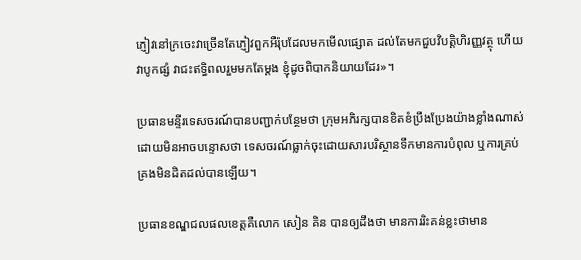ភ្ញៀវនៅក្រចេះវាច្រើនតែភ្ញៀវពួកអឺរ៉ុបដែលមកមើលផ្សោត ដល់តែមកជួបវិបត្តិហិរញ្ញវត្ថុ ហើយវាបូកផ្សំ វាជះឥទ្ធិពលរួមមកតែម្ដង ខ្ញុំដូចពិបាកនិយាយដែរ»។

ប្រធានមន្ទីរទេសចរណ៍បានបញ្ជាក់បន្ថែមថា ក្រុមអភិរក្សបានខិតខំប្រឹងប្រែងយ៉ាងខ្លាំងណាស់ ដោយមិនអាចបន្ទោសថា ទេសចរណ៍ធ្លាក់ចុះដោយសារបរិស្ថានទឹកមានការបំពុល ឬការគ្រប់គ្រងមិនដិតដល់បានឡើយ។

ប្រធានខណ្ឌជលផលខេត្តគឺលោក សៀន គិន បានឲ្យដឹងថា មានការរិះគន់ខ្លះថាមាន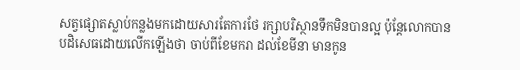សត្វផ្សោតស្លាប់កន្លងមកដោយសារតែការថែ រក្សាបរិស្ថានទឹកមិនបានល្អ ប៉ុន្តែលោកបានបដិសេធដោយលើកឡើងថា ចាប់ពីខែមករា ដល់ខែមីនា មានកូន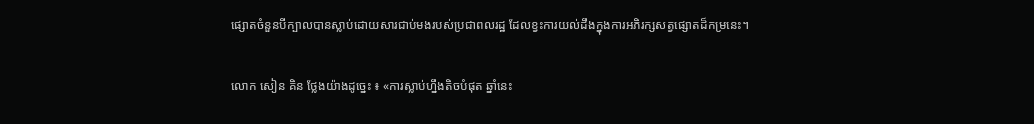ផ្សោតចំនួនបីក្បាលបានស្លាប់ដោយសារជាប់មងរបស់ប្រជាពលរដ្ឋ ដែលខ្វះការយល់ដឹងក្នុងការអភិរក្សសត្វផ្សោតដ៏កម្រនេះ។

លោក សៀន គិន ថ្លែងយ៉ាងដូច្នេះ ៖ «ការស្លាប់ហ្នឹងតិចបំផុត ឆ្នាំនេះ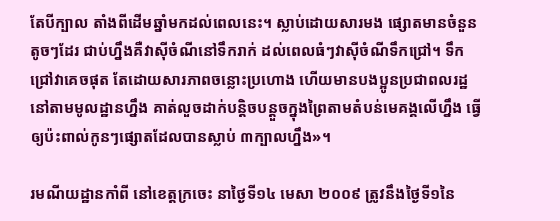តែបីក្បាល តាំងពីដើមឆ្នាំមកដល់ពេលនេះ។ ស្លាប់ដោយសារមង ផ្សោតមានចំនួនតូចៗដែរ ជាប់ហ្នឹងគឺវាស៊ីចំណីនៅទឹករាក់ ដល់ពេលធំៗវាស៊ីចំណីទឹកជ្រៅ។ ទឹកជ្រៅវាគេចផុត តែដោយសារភាពចន្លោះប្រហោង ហើយមានបងប្អូនប្រជាពលរដ្ឋនៅតាមមូលដ្ឋានហ្នឹង គាត់លួចដាក់បន្តិចបន្តួចក្នុងព្រៃតាមតំបន់មេគង្គលើហ្នឹង ធ្វើឲ្យប៉ះពាល់កូនៗផ្សោតដែលបានស្លាប់ ៣ក្បាលហ្នឹង»។

រមណីយដ្ឋានកាំពី នៅខេត្តក្រចេះ នាថ្ងៃទី១៤ មេសា ២០០៩ ត្រូវនឹងថ្ងៃទី១នៃ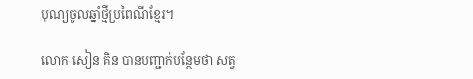បុណ្យចូលឆ្នាំថ្មីប្រពៃណីខ្មែរ។

លោក សៀន គិន បានបញ្ជាក់បន្ថែមថា សត្វ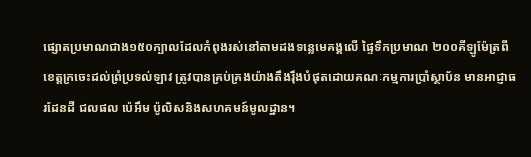ផ្សោតប្រមាណជាង១៥០ក្បាលដែលកំពុងរស់នៅតាមដងទន្លេមេគង្គលើ ផ្ទៃទឹកប្រមាណ ២០០គីឡូម៉ែត្រពីខេត្តក្រចេះដល់ព្រំប្រទល់ឡាវ ត្រូវបានគ្រប់គ្រងយ៉ាងតឹងរ៉ឹងបំផុតដោយគណៈកម្មការប្រាំស្ថាប័ន មានអាជ្ញាធរដែនដី ជលផល ប៉េអឹម ប៉ូលិសនិងសហគមន៍មូលដ្ឋាន។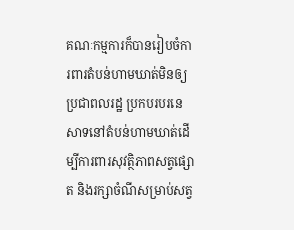គណៈកម្មការក៏បានរៀបចំការពារតំបន់ហាមឃាត់មិនឲ្យប្រជាពលរដ្ឋ ប្រកបរបរនេសាទនៅតំបន់ហាមឃាត់ដើម្បីការពារសុវត្ថិភាពសត្វផ្សោត និងរក្សាចំណីសម្រាប់សត្វ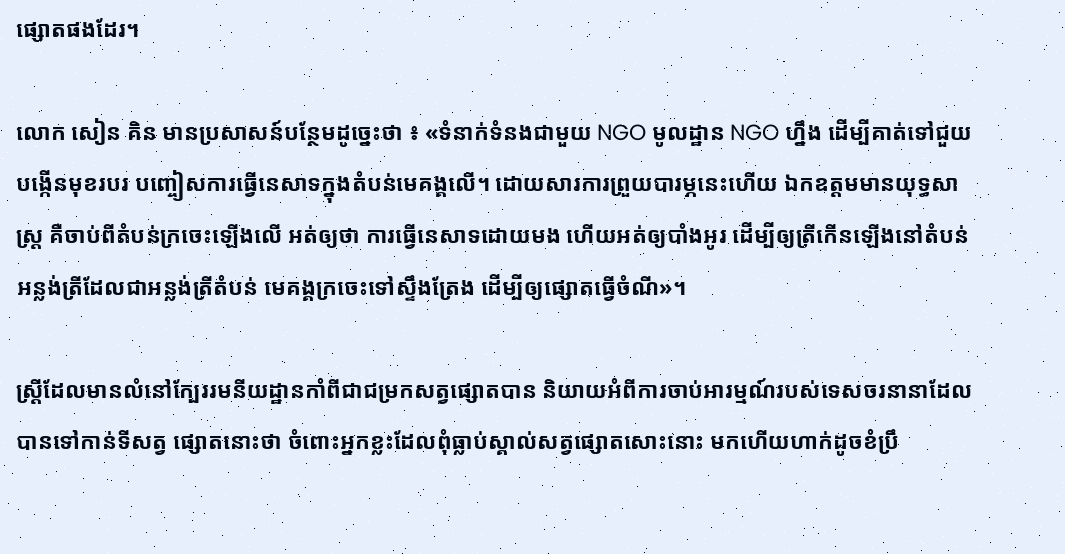ផ្សោតផងដែរ។

លោក សៀន គិន មានប្រសាសន៍បន្ថែមដូច្នេះថា ៖ «ទំនាក់ទំនងជាមួយ NGO មូលដ្ឋាន NGO ហ្នឹង ដើម្បីគាត់ទៅជួយបង្កើនមុខរបរ បញ្ចៀសការធ្វើនេសាទក្នុងតំបន់មេគង្គលើ។ ដោយសារការព្រួយបារម្ភនេះហើយ ឯកឧត្ដមមានយុទ្ធសាស្រ្ដ គឺចាប់ពីតំបន់ក្រចេះឡើងលើ អត់ឲ្យថា ការធ្វើនេសាទដោយមង ហើយអត់ឲ្យបាំងអូរ ដើម្បីឲ្យត្រីកើនឡើងនៅតំបន់អន្លង់ត្រីដែលជាអន្លង់ត្រីតំបន់ មេគង្គក្រចេះទៅស្ទឹងត្រែង ដើម្បីឲ្យផ្សោតធ្វើចំណី»។

ស្ត្រីដែលមានលំនៅក្បែររមនីយដ្ឋានកាំពីជាជម្រកសត្វផ្សោតបាន និយាយអំពីការចាប់អារម្មណ៍របស់ទេសចរនានាដែលបានទៅកាន់ទីសត្វ ផ្សោតនោះថា ចំពោះអ្នកខ្លះដែលពុំធ្លាប់ស្គាល់សត្វផ្សោតសោះនោះ មកហើយហាក់ដូចខំប្រឹ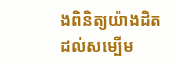ងពិនិត្យយ៉ាងដិតដល់សម្បើម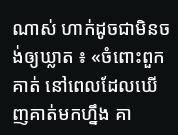ណាស់ ហាក់ដូចជាមិនចង់ឲ្យឃ្លាត ៖ «ចំពោះពួកគាត់ នៅពេលដែលឃើញគាត់មកហ្នឹង គា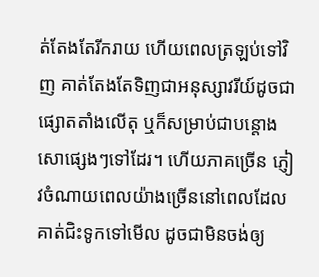ត់តែងតែរីករាយ ហើយពេលត្រឡប់ទៅវិញ គាត់តែងតែទិញជាអនុស្សាវរីយ៍ដូចជាផ្សោតតាំងលើតុ ឬក៏សម្រាប់ជាបន្តោងសោផ្សេងៗទៅដែរ។ ហើយភាគច្រើន ភ្ញៀវចំណាយពេលយ៉ាងច្រើននៅពេលដែលគាត់ជិះទូកទៅមើល ដូចជាមិនចង់ឲ្យ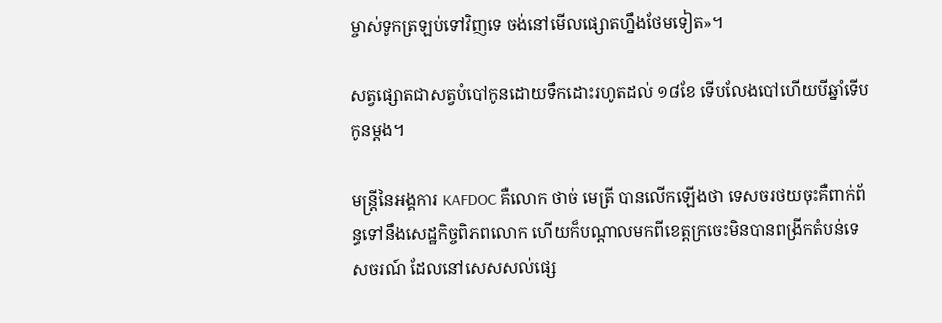ម្ចាស់ទូកត្រឡប់ទៅវិញទេ ចង់នៅមើលផ្សោតហ្នឹងថែមទៀត»។

សត្វផ្សោតជាសត្វបំបៅកូនដោយទឹកដោះរហូតដល់ ១៨ខែ ទើបលែងបៅហើយបីឆ្នាំទើបកូនម្តង។

មន្ត្រីនៃអង្គការ KAFDOC គឺលោក ថាច់ មេត្រី បានលើកឡើងថា ទេសចរថយចុះគឺពាក់ព័ន្ធទៅនឹងសេដ្ឋកិច្ចពិភពលោក ហើយក៏បណ្តាលមកពីខេត្តក្រចេះមិនបានពង្រីកតំបន់ទេសចរណ៍ ដែលនៅសេសសល់ផ្សេ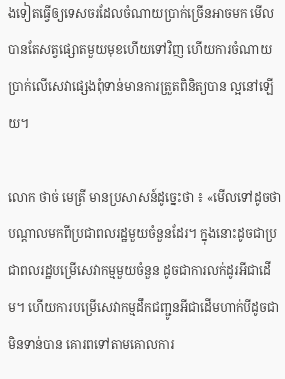ងទៀតធ្វើឲ្យទេសចរដែលចំណាយប្រាក់ច្រើនអាចមក មើលបានតែសត្វផ្សោតមួយមុខហើយទៅវិញ ហើយការចំណាយប្រាក់លើសេវាផ្សេងពុំទាន់មានការត្រួតពិនិត្យបាន ល្អនៅឡើយ។

លោក ថាច់ មេត្រី មានប្រសាសន៍ដូច្នេះថា ៖ «មើលទៅដូចថា បណ្ដាលមកពីប្រជាពលរដ្ឋមួយចំនួនដែរ។ ក្នុងនោះដូចជាប្រជាពលរដ្ឋបម្រើសេវាកម្មមួយចំនួន ដូចជាការលក់ដូរអីជាដើម។ ហើយការបម្រើសេវាកម្មដឹកជញ្ជូនអីជាដើមហាក់បីដូចជាមិនទាន់បាន គោរពទៅតាមគោលការ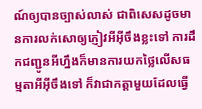ណ៍ឲ្យបានច្បាស់លាស់ ជាពិសេសដូចមានការលក់សោឲ្យភ្ញៀវអីអ៊ីចឹងខ្លះទៅ ការដឹកជញ្ជូនអីហ្នឹងក៏មានការយកថ្លៃលើសធម្មតាអីអ៊ីចឹងទៅ ក៏វាជាកត្តាមួយដែលធ្វើ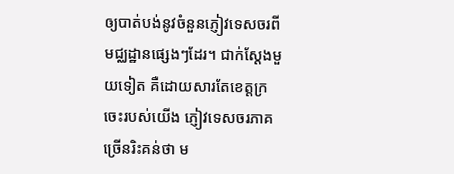ឲ្យបាត់បង់នូវចំនួនភ្ញៀវទេសចរពី មជ្ឈដ្ឋានផ្សេងៗដែរ។ ជាក់ស្ដែងមួយទៀត គឺដោយសារតែខេត្តក្រចេះរបស់យើង ភ្ញៀវទេសចរភាគច្រើនរិះគន់ថា ម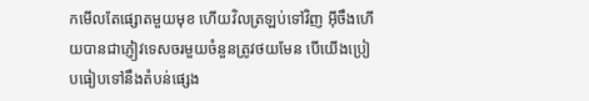កមើលតែផ្សោតមួយមុខ ហើយវិលត្រឡប់ទៅវិញ អ៊ីចឹងហើយបានជាភ្ញៀវទេសចរមួយចំនួនត្រូវថយមែន បើយើងប្រៀបធៀបទៅនឹងតំបន់ផ្សេង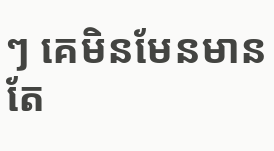ៗ គេមិនមែនមានតែ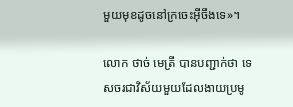មួយមុខដូចនៅក្រចេះអ៊ីចឹងទេ»។

លោក ថាច់ មេត្រី បានបញ្ជាក់ថា ទេសចរជាវិស័យមួយដែលងាយប្រមូ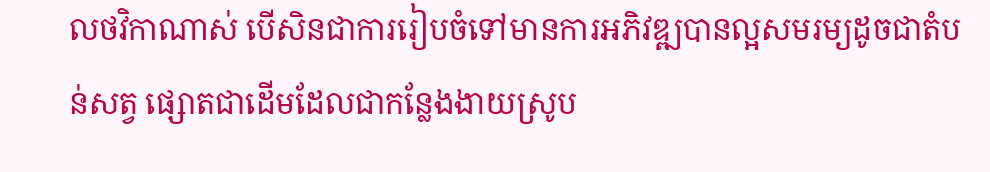លថវិកាណាស់ បើសិនជាការរៀបចំទៅមានការអភិវឌ្ឍបានល្អសមរម្យដូចជាតំបន់សត្វ ផ្សោតជាដើមដែលជាកន្លែងងាយស្រូប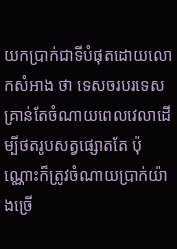យកប្រាក់ជាទីបំផុតដោយលោកសំអាង ថា ទេសចរបរទេសគ្រាន់តែចំណាយពេលវេលាដើម្បីថតរូបសត្វផ្សោតតែ ប៉ុណ្ណោះក៏ត្រូវចំណាយប្រាក់យ៉ាងច្រើ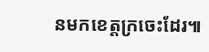នមកខេត្តក្រចេះដែរ៕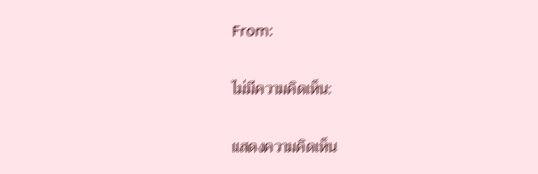From:

ไม่มีความคิดเห็น:

แสดงความคิดเห็น